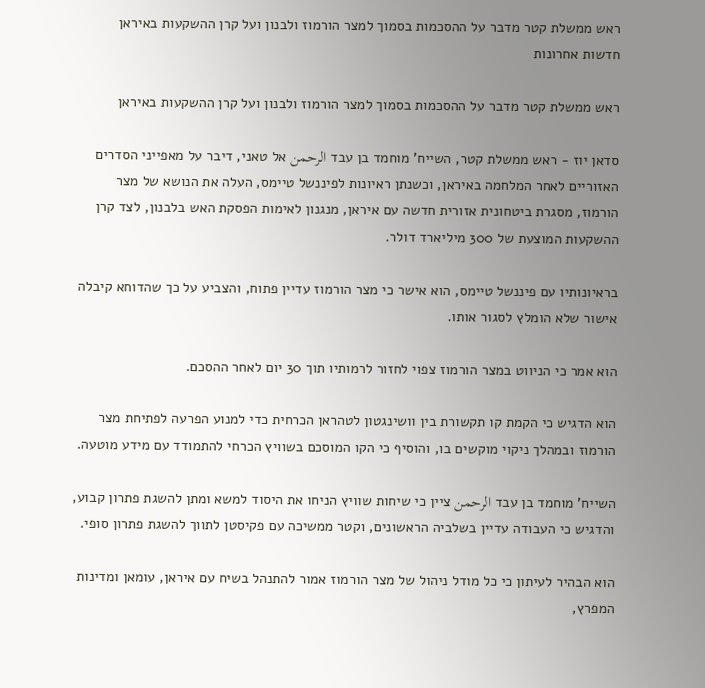ראש ממשלת קטר מדבר על ההסכמות בסמוך למצר הורמוז ולבנון ועל קרן ההשקעות באיראן
חדשות אחרונות

ראש ממשלת קטר מדבר על ההסכמות בסמוך למצר הורמוז ולבנון ועל קרן ההשקעות באיראן

סדאן יוז - ראש ממשלת קטר, השייח' מוחמד בן עבד الرحمن אל טאני, דיבר על מאפייני הסדרים האזוריים לאחר המלחמה באיראן, וכשנתן ראיונות לפיננשל טיימס, העלה את הנושא של מצר הורמוז, מסגרת ביטחונית אזורית חדשה עם איראן, מנגנון לאימות הפסקת האש בלבנון, לצד קרן ההשקעות המוצעת של 300 מיליארד דולר.

בראיונותיו עם פיננשל טיימס, הוא אישר כי מצר הורמוז עדיין פתוח, והצביע על כך שהדוחא קיבלה אישור שלא הומלץ לסגור אותו.

הוא אמר כי הניווט במצר הורמוז צפוי לחזור לרמותיו תוך 30 יום לאחר ההסכם.

הוא הדגיש כי הקמת קו תקשורת בין וושינגטון לטהראן הכרחית כדי למנוע הפרעה לפתיחת מצר הורמוז ובמהלך ניקוי מוקשים בו, והוסיף כי הקו המוסכם בשוויץ הכרחי להתמודד עם מידע מוטעה.

השייח' מוחמד בן עבד الرحمن ציין כי שיחות שוויץ הניחו את היסוד למשא ומתן להשגת פתרון קבוע, והדגיש כי העבודה עדיין בשלביה הראשונים, וקטר ממשיכה עם פקיסטן לתווך להשגת פתרון סופי.

הוא הבהיר לעיתון כי כל מודל ניהול של מצר הורמוז אמור להתנהל בשיח עם איראן, עומאן ומדינות המפרץ,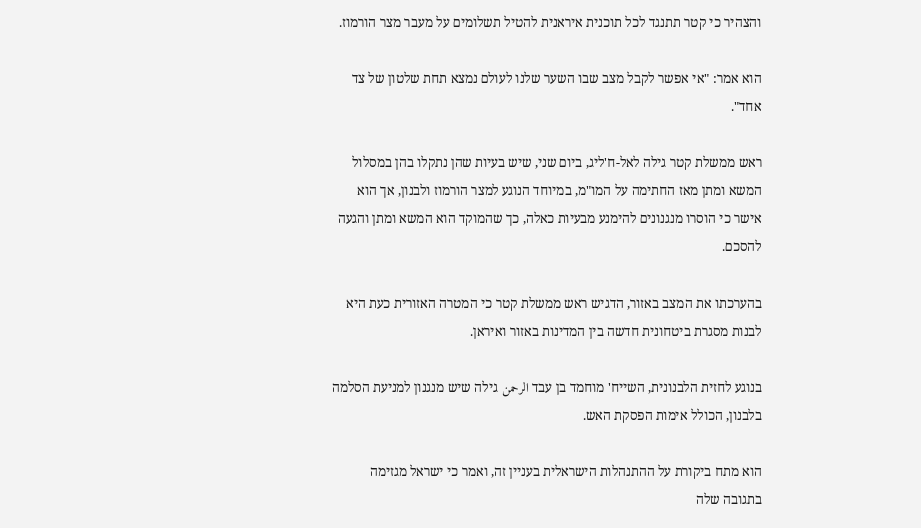והצהיר כי קטר תתנגד לכל תוכנית איראנית להטיל תשלומים על מעבר מצר הורמוז.

הוא אמר: "אי אפשר לקבל מצב שבו השער שלנו לעולם נמצא תחת שלטון של צד אחד".

ראש ממשלת קטר גילה לאל-ח'ליג, ביום שני, שיש בעיות שהן נתקלו בהן במסלול המשא ומתן מאז החתימה על המו"מ, במיוחד הנוגע למצר הורמוז ולבנון, אך הוא אישר כי הוסרו מנגנונים להימנע מבעיות כאלה, כך שהמוקד הוא המשא ומתן והגעה להסכם.

בהערכתו את המצב באזור, הדגיש ראש ממשלת קטר כי המטרה האזורית כעת היא לבנות מסגרת ביטחונית חדשה בין המדינות באזור ואיראן.

בנוגע לחזית הלבנונית, השייח' מוחמד בן עבד الرحمن גילה שיש מנגנון למניעת הסלמה בלבנון, הכולל אימות הפסקת האש.

הוא מתח ביקורת על ההתנהלות הישראלית בעניין זה, ואמר כי ישראל מגזימה בתגובה שלה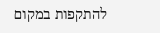להתקפות במקום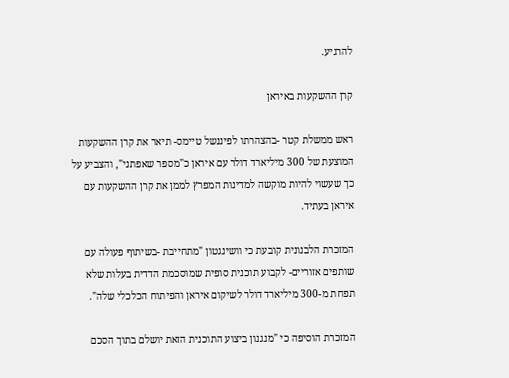להרגיע.

קרן ההשקעות באיראן

ראש ממשלת קטר -בהצהרתו לפיננשל טיימס- תיאר את קרן ההשקעות המוצעת של 300 מיליארד דולר עם איראן כ"מספר שאפתני", והצביע על כך שעשוי להיות מוקשה למדינות המפרץ לממן את קרן ההשקעות עם איראן בעתיד.

המזכרת הלבנונית קובעת כי וושינגטון "מתחייבת -בשיתוף פעולה עם שותפים אזוריים- לקבוע תוכנית סופית שמוסכמת הדדית בעלות שלא תפחת מ-300 מיליארד דולר לשיקום איראן והפיתוח הכלכלי שלה".

המזכרת הוסיפה כי "מנגנון ביצוע התוכנית הזאת יושלם בתוך הסכם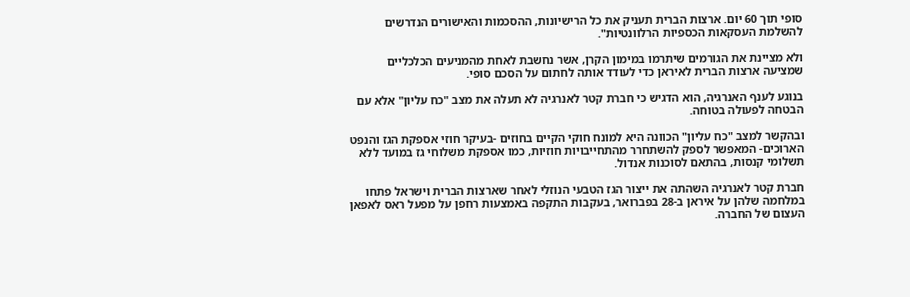סופי תוך 60 יום. ארצות הברית תעניק את כל הרישיונות, ההסכמות והאישורים הנדרשים להשלמת העסקאות הכספיות הרלוונטיות".

ולא מציינת את הגורמים שיתרמו במימון הקרן, אשר נחשבת לאחת מהמניעים הכלכליים שמציעה ארצות הברית לאיראן כדי לעודד אותה לחתום על הסכם סופי.

בנוגע לענף האנרגיה, הוא הדגיש כי חברת קטר לאנרגיה לא תעלה את מצב "כח עליון" אלא עם הבטחה לפעולה בטוחה.

ובהקשר למצב "כח עליון" הכוונה היא למונח חוקי הקיים בחוזים -בעיקר חוזי אספקת הגז והנפט הארוכים- המאפשר לספק להשתחרר מהתחייבויות חוזיות, כמו אספקת משלוחי גז במועד ללא תשלומי קנסות, בהתאם לסוכנות אנדול.

חברת קטר לאנרגיה השהתה את ייצור הגז הטבעי הנוזלי לאחר שארצות הברית וישראל פתחו במלחמה שלהן על איראן ב-28 בפברואר, בעקבות התקפה באמצעות רחפן על מפעל ראס לאפאן העצום של החברה.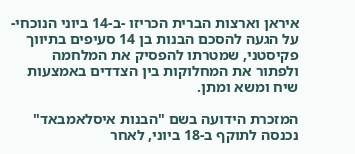איראן וארצות הברית הכריזו -ב-14 ביוני הנוכחי- על הגעה להסכם הבנות בן 14 סעיפים בתיווך פקיסטני, שמטרתו להפסיק את המלחמה ולפתור את המחלוקות בין הצדדים באמצעות שיח ומשא ומתן.

המזכרת הידועה בשם "הבנות איסלאמבאד" נכנסה לתוקף ב-18 ביוני, לאחר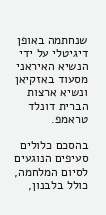שנחתמה באופן דיגיטלי על ידי הנשיא האיראני מסעוד באזקיאן ונשיא ארצות הברית דונלד טראמפ.

בהסכם כלולים סעיפים הנוגעים לסיום המלחמה, כולל בלבנון,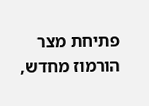פתיחת מצר הורמוז מחדש,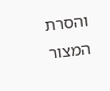והסרת המצור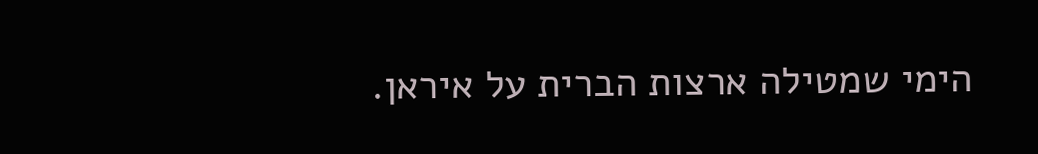הימי שמטילה ארצות הברית על איראן.